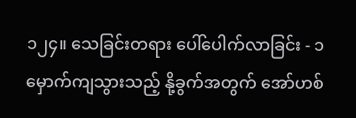၁၂၄။ သေခြင်းတရား ပေါ်ပေါက်လာခြင်း - ၁
မှောက်ကျသွားသည့် နို့ခွက်အတွက် အော်ဟစ်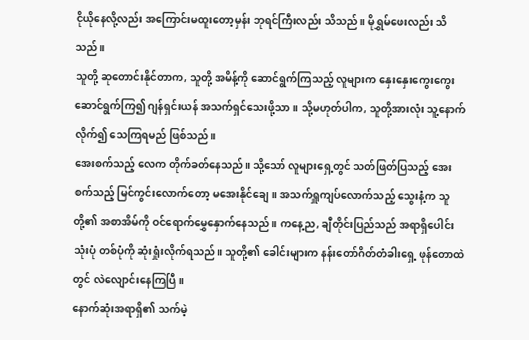ငိုယိုနေလို့လည်း အကြောင်းမထူးတော့မှန်း ဘုရင်ကြီးလည်း သိသည်။ မိုရွှမ်ဖေးလည်း သိသည်။
သူတို့ ဆုတောင်းနိုင်တာက, သူတို့ အမိန့်ကို ဆောင်ရွက်ကြသည့် လူများက နှေးနှေးကွေးကွေး ဆောင်ရွက်ကြ၍ ဂျန်ရှင်းယန် အသက်ရှင်သေးဖို့သာ။ သို့မဟုတ်ပါက, သူတို့အားလုံး သူ့နောက် လိုက်၍ သေကြရမည် ဖြစ်သည်။
အေးစက်သည့် လေက တိုက်ခတ်နေသည်။ သို့သော် လူများရှေ့တွင် သတ်ဖြတ်ပြသည့် အေးစက်သည့် မြင်ကွင်းလောက်တော့ မအေးနိုင်ချေ။ အသက်ရှူကျပ်လောက်သည့် သွေးနံ့က သူတို့၏ အစာအိမ်ကို ဝင်ရောက်မွှေနှောက်နေသည်။ ကနေ့ည, ချီတိုင်းပြည်သည် အရာရှိပေါင်း သုံးပုံ တစ်ပုံကို ဆုံးရှုံးလိုက်ရသည်။ သူတို့၏ ခေါင်းများက နန်းတော်ဂိတ်တံခါးရှေ့ ဖုန်တောထဲတွင် လဲလျောင်းနေကြပြီ။
နောက်ဆုံးအရာရှိ၏ သက်မဲ့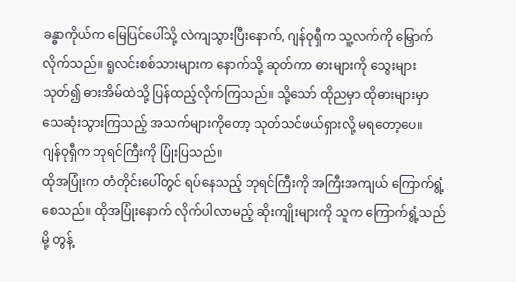ခန္ဓာကိုယ်က မြေပြင်ပေါ်သို့ လဲကျသွားပြီးနောက်, ဂျန်ဝုရှီက သူ့လက်ကို မြှောက်လိုက်သည်။ ရူလင်းစစ်သားများက နောက်သို့ ဆုတ်ကာ ဓားများကို သွေးများသုတ်၍ ဓားအိမ်ထဲသို့ ပြန်ထည့်လိုက်ကြသည်။ သို့သော် ထိုညမှာ ထိုဓားများမှာ သေဆုံးသွားကြသည့် အသက်များကိုတော့ သုတ်သင်ဖယ်ရှားလို့ မရတော့ပေ။
ဂျန်ဝုရှီက ဘုရင်ကြီးကို ပြုံးပြသည်။
ထိုအပြုံးက တံတိုင်းပေါ်တွင် ရပ်နေသည့် ဘုရင်ကြီးကို အကြီးအကျယ် ကြောက်ရွံ့စေသည်။ ထိုအပြုံးနောက် လိုက်ပါလာမည့် ဆိုးကျိုးများကို သူက ကြောက်ရွံ့သည်မို့ တွန့်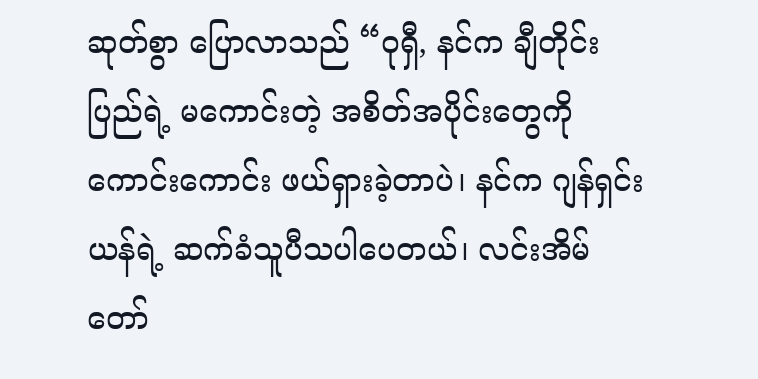ဆုတ်စွာ ပြောလာသည် “ဝုရှီ, နင်က ချီတိုင်းပြည်ရဲ့ မကောင်းတဲ့ အစိတ်အပိုင်းတွေကို ကောင်းကောင်း ဖယ်ရှားခဲ့တာပဲ၊ နင်က ဂျန်ရှင်းယန်ရဲ့ ဆက်ခံသူပီသပါပေတယ်၊ လင်းအိမ်တော်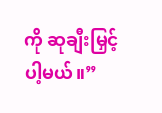ကို ဆုချီးမြှင့်ပါ့မယ်။”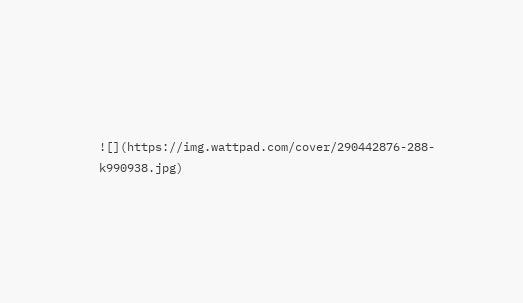![](https://img.wattpad.com/cover/290442876-288-k990938.jpg)